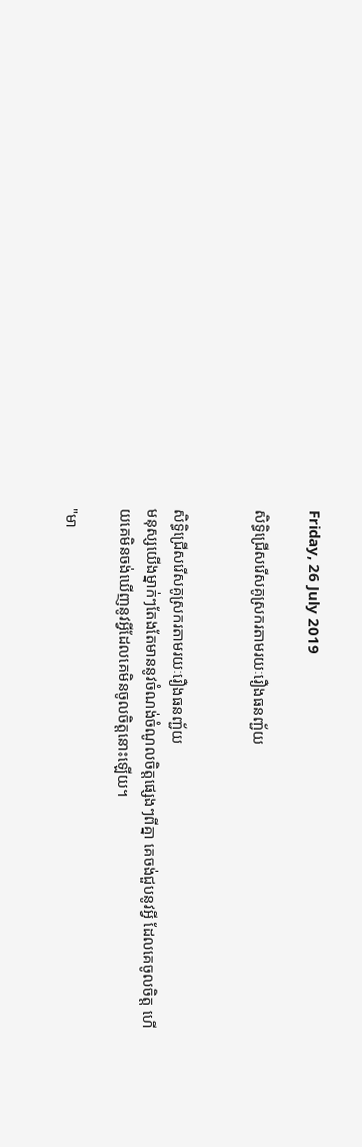Friday, 26 July 2019

សិទ្ធិជ្រើសរើសគូស្រករតាមរយៈរឿងធនញ្ជ័យ


សិទ្ធិជ្រើសរើសគូស្រករតាមរយៈរឿងធនញ្ជ័យ
មនុស្សយើងម្នាក់ៗតែងតែមាននូវចំណង់ចំណូលចិត្ដផ្សេងៗពីគ្នា គេចង់ជួបនូវអ្វី ដែលគេចូលចិត្ដ ហើយគេមិនចង់ឃើញនូវអ្វីដែលគេមិនចូលចិត្ដនោះឡើយ។

"មា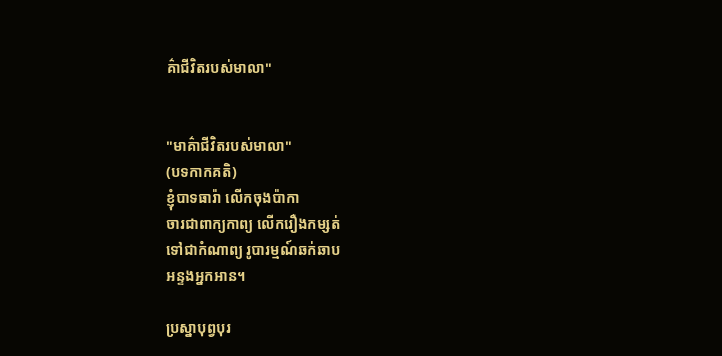គ៌ាជីវិតរបស់មាលា"


"មាគ៌ាជីវិតរបស់មាលា"
(បទកាកគតិ)
ខ្ញុំបាទធារ៉ា លើកចុងប៉ាកា
ចារជាពាក្យកាព្យ លើករឿងកម្សត់
ទៅជាកំណាព្យ រូបារម្មណ៍ឆក់ឆាប
អន្ទងអ្នកអាន។

ប្រស្នាបុព្វបុរ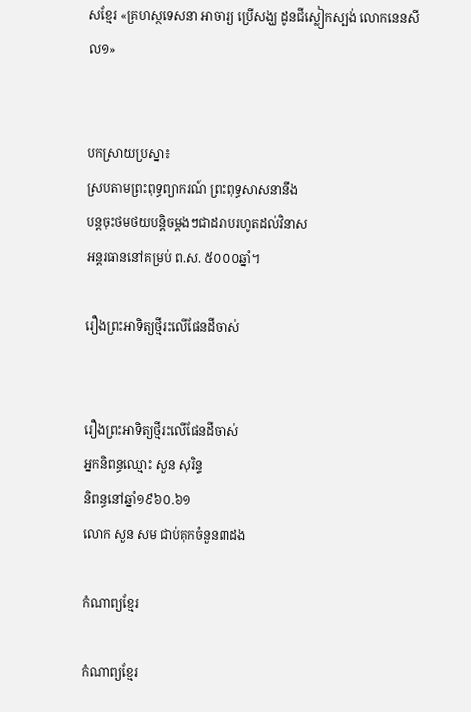សខ្មែរ «គ្រហស្ថទេសនា អាចារ្យ ប្រើសង្ឃ ដូនជីស្លៀកស្បង់ លោកនេនសីល១»


បកស្រាយប្រស្នា៖
ស្របតាមព្រះពុទ្ធព្យាករណ៍ ព្រះពុទ្ធសាសនានឹង
បន្តចុះថមថយបន្តិចម្តងៗជាដរាបរហូតដល់វិនាស
អន្តរធាននៅគម្រប់ ព.ស. ៥០០០ឆ្នាំ។

រឿងព្រះអាទិត្យថ្មីរះលើផែនដីចាស់


រឿងព្រះអាទិត្យថ្មីរះលើផែនដីចាស់
អ្នកនិពន្ធឈ្មោះ សួន សុរិន្ទ
និពន្ធនៅឆ្នាំ១៩៦០.៦១
លោក សួន សម ជាប់គុកចំនួន៣ដង

កំណាព្យខ្មែរ

កំណាព្យខ្មែរ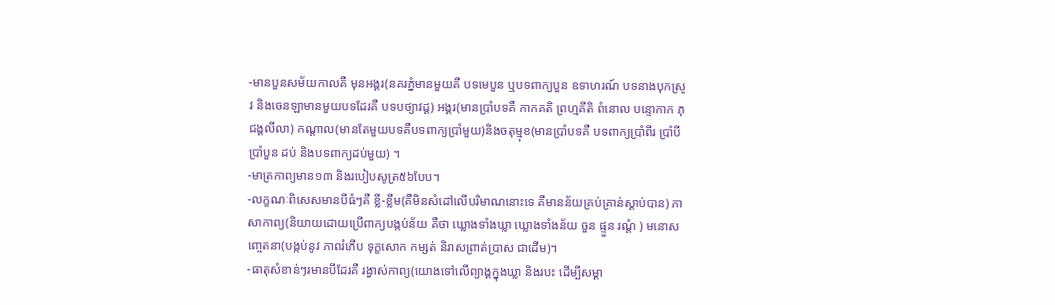-មានបួនសម័យកាលគឺ មុនអង្គរ(នគរភ្នំមានមួយគឺ បទមេបួន ឬបទពាក្យបួន ឧទាហរណ៍ បទនាងបុកស្រូវ និងចេនឡាមានមួយបទដែរគឺ បទបថ្យាវដ្ត) អង្គរ(មានប្រាំបទគឺ កាកគតិ ព្រហ្មគីតិ ពំនោល បន្ទោកាក ភុជង្គលីលា) កណ្តាល(មានតែមួយបទគឺបទពាក្យប្រាំមួយ)និងចតុម្មុខ(មានប្រាំបទគឺ បទពាក្យប្រាំពីរ ប្រាំបី ប្រាំបួន ដប់ និងបទពាក្យដប់មួយ) ។
-មាត្រកាព្យមាន១៣ និងរបៀបសូត្រ៥៦បែប។
-លក្ខណៈពិសេសមានបីធំៗគឺ ខ្លី-ខ្លឹម(គឺមិនសំដៅលើបរិមាណនោះទេ គឺមានន័យគ្រប់គ្រាន់ស្តាប់បាន) ភាសាកាព្យ(និយាយដោយប្រើពាក្យបង្កប់ន័យ គឺថា ឃ្លោងទាំងឃ្លា ឃ្លោងទាំងន័យ ចួន ផ្ទួន រណ្តំ ) មនោសញ្ចេតនា(បង្កប់នូវ ភាពរំភើប ទុក្ខសោក កម្សត់ និរាសព្រាត់ប្រាស ជាដើម)។
-ធាតុសំខាន់ៗរមានបីដែរគឺ រង្វាស់កាព្យ(យោងទៅលើព្យាង្គក្នុងឃ្លា និងរបះ ដើម្បីសម្គា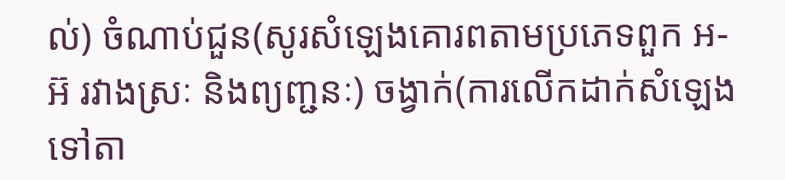ល់) ចំណាប់ជួន(សូរសំឡេងគោរពតាមប្រភេទពួក អ-អ៊ រវាងស្រៈ និងព្យញ្ជនៈ) ចង្វាក់(ការលើកដាក់សំឡេងទៅតា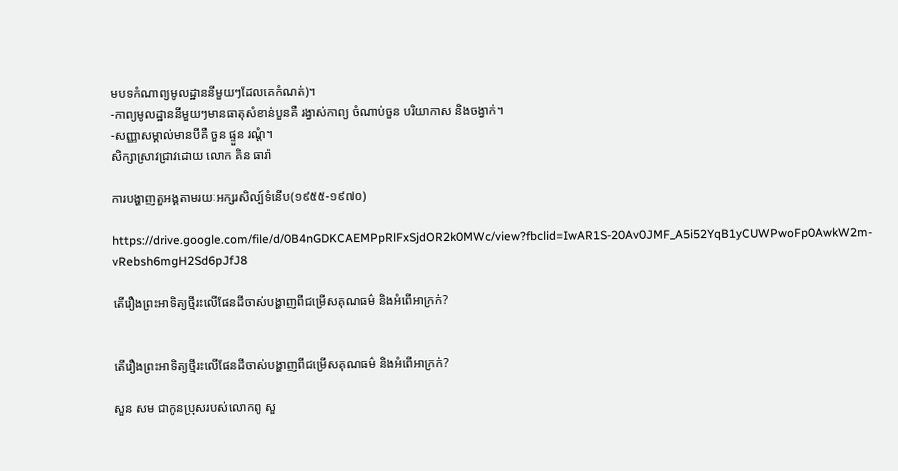មបទកំណាព្យមូលដ្ឋាននីមួយៗដែលគេកំណត់)។
-កាព្យមូលដ្ឋាននីមួយៗមានធាតុសំខាន់បួនគឺ រង្វាស់កាព្យ ចំណាប់ចួន បរិយាកាស និងចង្វាក់។
-សញ្ញាសម្គាល់មានបីគឺ ចួន ផ្ទួន រណ្តំ។
សិក្សាស្រាវជ្រាវដោយ លោក គិន ធារ៉ា

ការបង្ហាញតួអង្គតាមរយៈអក្សរសិល្ប៍ទំនើប(១៩៥៥-១៩៧០)

https://drive.google.com/file/d/0B4nGDKCAEMPpRlFxSjdOR2k0MWc/view?fbclid=IwAR1S-20Av0JMF_A5i52YqB1yCUWPwoFp0AwkW2m-vRebsh6mgH2Sd6pJfJ8

តើរឿងព្រះអាទិត្យថ្មីរះលើផែនដីចាស់បង្ហាញពីជម្រើសគុណធម៌ និងអំពើអាក្រក់?


តើរឿងព្រះអាទិត្យថ្មីរះលើផែនដីចាស់បង្ហាញពីជម្រើសគុណធម៌ និងអំពើអាក្រក់?

សួន សម ជាកូនប្រុសរបស់លោកពូ សួ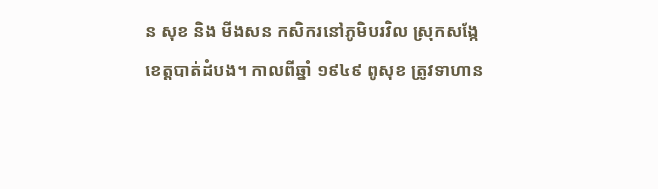ន សុខ និង មីងសន កសិករនៅភូមិបរវិល ស្រុកសង្កែខេត្តបាត់ដំបង។ កាលពីឆ្នាំ ១៩៤៩ ពូសុខ ត្រូវទាហាន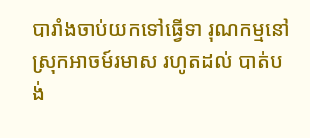បារាំងចាប់យកទៅធ្វើទា រុណកម្មនៅស្រុកអាចម៍រមាស រហូតដល់ បាត់បង់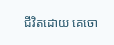ជីវិតដោយ គេចោ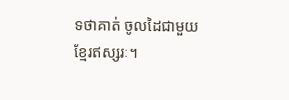ទថាគាត់ ចូលដៃជាមួយ ខ្មែរឥស្សរៈ។